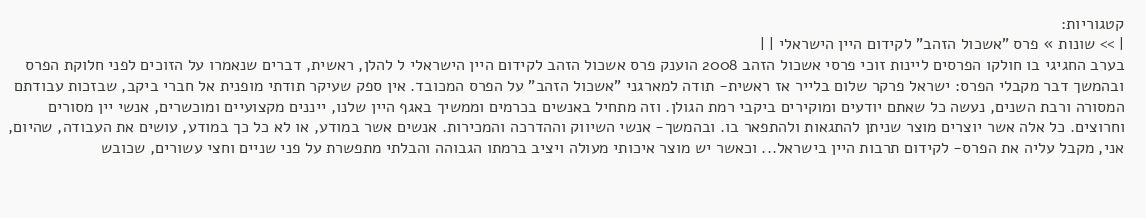קטגוריות:
| >> שונות » פרס "אשכול הזהב" לקידום היין הישראלי | |
בערב החגיגי בו חולקו הפרסים ליינות זוכי פרסי אשכול הזהב 2008 הוענק פרס אשכול הזהב לקידום היין הישראלי ל להלן, ראשית, דברים שנאמרו על הזוכים לפני חלוקת הפרס ובהמשך דבר מקבלי הפרס: ישראל פרקר שלום בלייר אז ראשית- תודה למארגני "אשכול הזהב" על הפרס המכובד. אין ספק שעיקר תודתי מופנית אל חברי ביקב, שבזכות עבודתם המסורה ורבת השנים, נעשה כל שאתם יודעים ומוקירים ביקבי רמת הגולן. וזה מתחיל באנשים בכרמים וממשיך באגף היין שלנו, ייננים מקצועיים ומוכשרים, אנשי יין מסורים וחרוצים. כל אלה אשר יוצרים מוצר שניתן להתגאות ולהתפאר בו. ובהמשך- אנשי השיווק וההדרכה והמכירות. אנשים אשר במודע, או לא כל כך במודע, עושים את העבודה, שהיום, אני, מקבל עליה את הפרס- לקידום תרבות היין בישראל... וכאשר יש מוצר איכותי מעולה ויציב ברמתו הגבוהה והבלתי מתפשרת על פני שניים וחצי עשורים, שכובש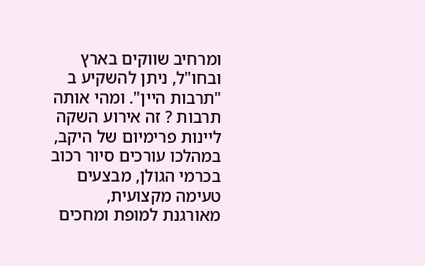ומרחיב שווקים בארץ ובחו"ל, ניתן להשקיע ב "תרבות היין". ומהי אותה תרבות ? זה אירוע השקה ליינות פרימיום של היקב, במהלכו עורכים סיור רכוב בכרמי הגולן, מבצעים טעימה מקצועית, מאורגנת למופת ומחכים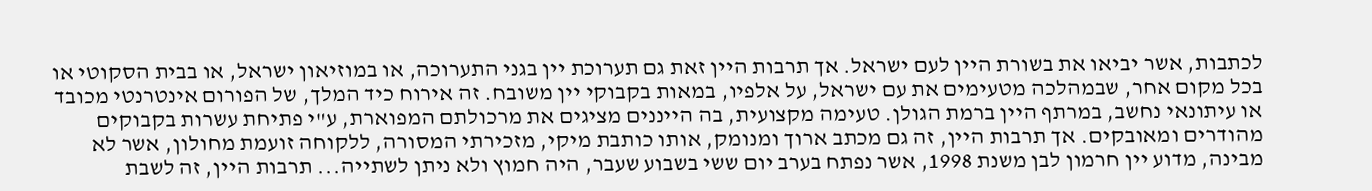לכתבות, אשר יביאו את בשורת היין לעם ישראל. אך תרבות היין זאת גם תערוכת יין בגני התערוכה, או במוזיאון ישראל, או בבית הסקוטי או בכל מקום אחר, שבמהלכה מטעימים את עם ישראל, על אלפיו, במאות בקבוקי יין משובח. זה אירוח כיד המלך, של הפורום אינטרנטי מכובד או עיתונאי נחשב, במרתף היין ברמת הגולן. טעימה מקצועית, בה הייננים מציגים את מרכולתם המפוארת, ע"י פתיחת עשרות בקבוקים מהודרים ומאובקים. אך תרבות היין, זה גם מכתב ארוך ומנומק, אותו כותבת מיקי, מזכירתי המסורה, ללקוחה זועמת מחולון, אשר לא מבינה, מדוע יין חרמון לבן משנת 1998, אשר נפתח בערב יום ששי בשבוע שעבר, היה חמוץ ולא ניתן לשתייה... תרבות היין, זה לשבת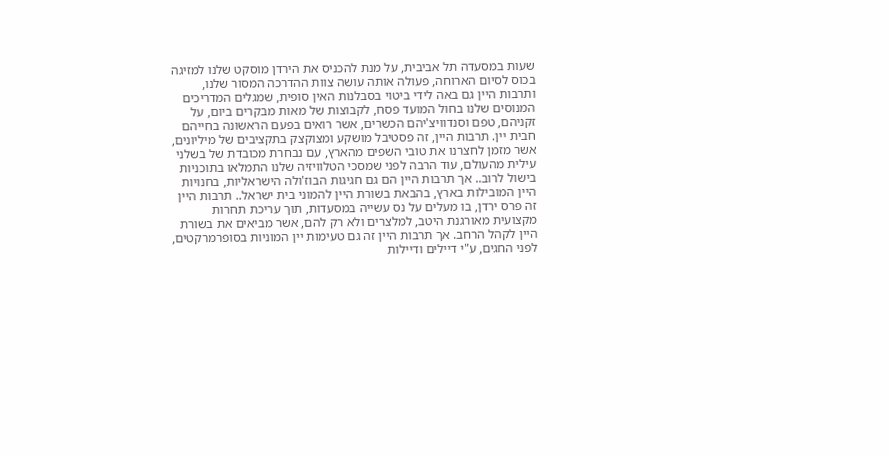שעות במסעדה תל אביבית, על מנת להכניס את הירדן מוסקט שלנו למזיגה בכוס לסיום הארוחה, פעולה אותה עושה צוות ההדרכה המסור שלנו, ותרבות היין גם באה לידי ביטוי בסבלנות האין סופית, שמגלים המדריכים המנוסים שלנו בחול המועד פסח, לקבוצות של מאות מבקרים ביום, על זקניהם, טפם וסנדוויצ'יהם הכשרים, אשר רואים בפעם הראשונה בחייהם חבית יין. תרבות היין, זה פסטיבל מושקע ומצוקצק בתקציבים של מיליונים, אשר מזמן לחצרנו את טובי השפים מהארץ, עם נבחרת מכובדת של בשלני עילית מהעולם, עוד הרבה לפני שמסכי הטלוויזיה שלנו התמלאו בתוכניות בישול לרוב.. אך תרבות היין הם גם חגיגות הבוז'ולה הישראליות, בחנויות היין המובילות בארץ, בהבאת בשורת היין להמוני בית ישראל.. תרבות היין זה פרס ירדן, בו מעלים על נס עשייה במסעדות, תוך עריכת תחרות מקצועית מאורגנת היטב, למלצרים ולא רק להם, אשר מביאים את בשורת היין לקהל הרחב. אך תרבות היין זה גם טעימות יין המוניות בסופרמרקטים, לפני החגים, ע"י דיילים ודיילות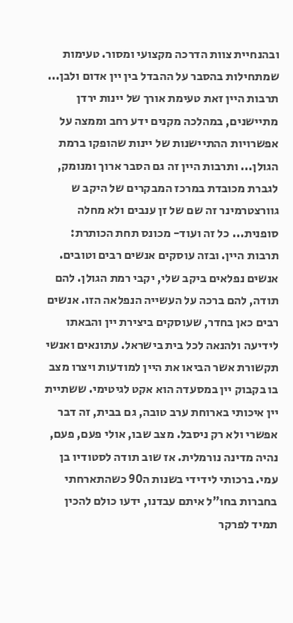ובהנחיית צוות הדרכה מקצועי ומסור. טעימות שמתחילות בהסבר על ההבדל בין יין אדום ולבן... תרבות היין זאת טעימת אורך של יינות ירדן מתיישנים, במהלכה מקנים ידע רחב וממצה על אפשרויות ההתיישנות של יינות שהופקו ברמת הגולן... ותרבות היין זה גם הסבר ארוך ומנומק, לגברת מכובדת במרכז המבקרים של היקב ש גוורצטרמינר זה שם של זן ענבים ולא מחלה סופנית... כל זה ועוד- מכונס תחת הכותרת: תרבות היין. ובזה עוסקים אנשים רבים וטובים. אנשים נפלאים ביקב שלי, יקבי רמת הגולן. להם תודה, להם ברכה על העשייה הנפלאה הזו. אנשים רבים כאן בחדר, שעוסקים ביצירת יין והבאתו לידיעה ולהנאה לכל בית בישראל. עתונאים ואנשי תקשורת אשר הביאו את היין למודעות ויצרו מצב בו בקבוק יין במסעדה הוא אקט לגיטימי. ששתיית יין איכותי בארוחת ערב טובה, גם בבית, זה דבר אפשרי ולא רק ניסבל. מצב שבו, אולי פעם, פעם, נהיה מדינה נורמלית. אז שוב תודה לסטודיו בן עמי. ברכותי לידידי בשנות ה90 כשהתארחתי בחברות בחו"ל איתם עבדנו, ידעו כולם להכין תמיד לפרקר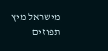מישראל מיץ תפוזים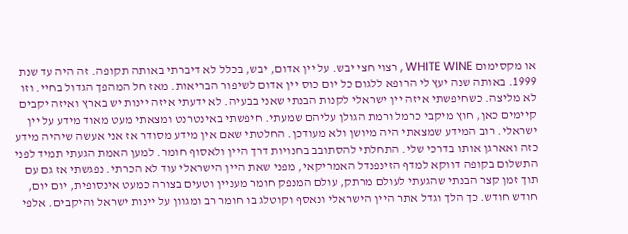או מקסימום WHITE WINE , רצוי חצי יבש. על יין אדום, יבש, בכלל לא דיברתי באותה תקופה. זה היה עד שנת 1999. באותה שנה יעץ לי הרופא ללגום כל יום כוס יין אדום לשיפור הבריאות. מאז חל המהפך הגדול בחיי. וזו לא מליצה. כשחיפשתי איזה יין ישראלי לקנות הבנתי שאני בבעיה. לא ידעתי איזה יינות יש בארץ ואיזה יקבים קיימים כאן, חוץ מיקבי כרמל ורמת הגולן עליהם שמעתי. חיפשתי באינטרנט ומצאתי מעט מאוד מידע על יין ישראלי. רוב המידע שמצאתי היה מיושן ולא מעודכן. החלטתי שאם אין מידע מסודר אז אני אעשה שיהיה מידע כזה ואארגן אותו בדרכי שלי. התחלתי להסתובב בחנויות דרך היין ולאסוף חומר. למען האמת הגעתי תמיד לפני התשלום בקופה דווקא למדף הזינפנדל האמריקאי, מפני שאת היין הישראלי עוד לא הכרתי. נפגשתי אז גם עם תוך זמן קצר הבנתי שהגעתי לעולם מרתק, עולם המנפק חומר מעניין וטעים בצורה כמעט אינסופית, יום יום, חודש חודש. כך הלך וגדל אתר היין הישראלי ונאסף וקוטלג בו חומר רב ומגוון על יינות ישראל והיקבים. אלפי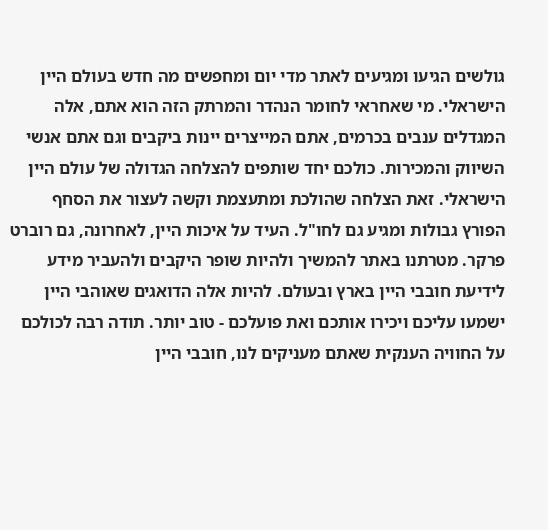גולשים הגיעו ומגיעים לאתר מדי יום ומחפשים מה חדש בעולם היין הישראלי. מי שאחראי לחומר הנהדר והמרתק הזה הוא אתם, אלה המגדלים ענבים בכרמים, אתם המייצרים יינות ביקבים וגם אתם אנשי השיווק והמכירות. כולכם יחד שותפים להצלחה הגדולה של עולם היין הישראלי. זאת הצלחה שהולכת ומתעצמת וקשה לעצור את הסחף הפורץ גבולות ומגיע גם לחו"ל. העיד על איכות היין, לאחרונה, גם רוברט פרקר. מטרתנו באתר להמשיך ולהיות שופר היקבים ולהעביר מידע לידיעת חובבי היין בארץ ובעולם. להיות אלה הדואגים שאוהבי היין ישמעו עליכם ויכירו אותכם ואת פועלכם - טוב יותר. תודה רבה לכולכם על החוויה הענקית שאתם מעניקים לנו, חובבי היין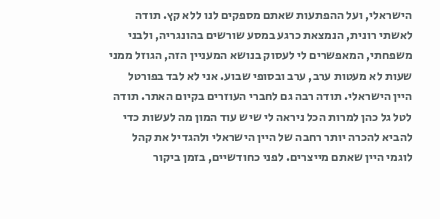הישראלי, ועל ההפתעות שאתם מספקים לנו ללא קץ. תודה לאשתי רונית, הנמצאת כרגע במסע שורשים בהונגריה, ולבני משפחתי, המאפשרים לי לעסוק בנושא המעניין הזה, הגוזל ממני שעות לא מעטות ערב, ערב ובסופי שבוע. אני לא לבד בפורטל היין הישראלי. תודה רבה גם לחברי העוזרים בקיום האתר. תודה לטל גל כהן למרות הכל ניראה לי שיש עוד המון מה לעשות כדי להביא להכרה יותר רחבה של היין הישראלי ולהגדיל את קהל לוגמי היין שאתם מייצרים. לפני כחודשיים, בזמן ביקור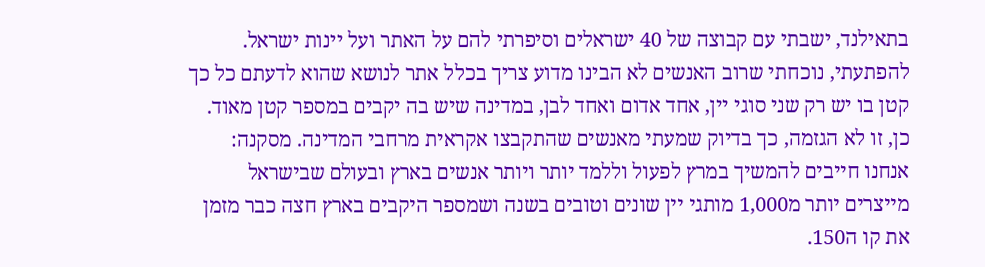בתאילנד, ישבתי עם קבוצה של 40 ישראלים וסיפרתי להם על האתר ועל יינות ישראל. להפתעתי, נוכחתי שרוב האנשים לא הבינו מדוע צריך בכלל אתר לנושא שהוא לדעתם כל כך קטן בו יש רק שני סוגי יין, אחד אדום ואחד לבן, במדינה שיש בה יקבים במספר קטן מאוד. כן, זו לא הגזמה, כך בדיוק שמעתי מאנשים שהתקבצו אקראית מרחבי המדינה. מסקנה: אנחנו חייבים להמשיך במרץ לפעול וללמד יותר ויותר אנשים בארץ ובעולם שבישראל מייצרים יותר מ1,000 מותגי יין שונים וטובים בשנה ושמספר היקבים בארץ חצה כבר מזמן את קו ה150.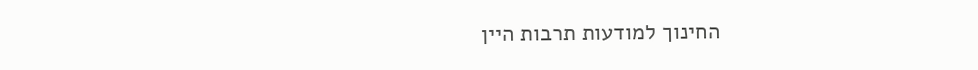החינוך למודעות תרבות היין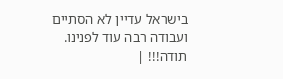בישראל עדיין לא הסתיים ועבודה רבה עוד לפנינו. תודה!!! |